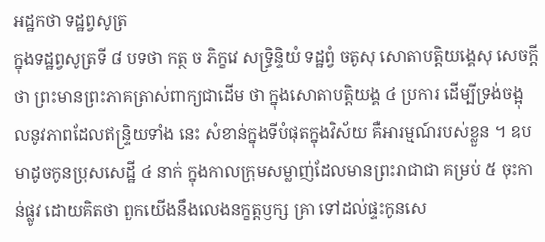អដ្ឋកថា ទដ្ឋព្វសូត្រ
ក្នុងទដ្ឋព្វសូត្រទី ៨ បទថា កត្ថ ច ភិក្ខវេ សទ្ធ្រិន្ទិយំ ទដ្ឋព្វំ ចតូសុ សោតាបត្តិយង្គេសុ សេចក្តីថា ព្រះមានព្រះភាគត្រាស់ពាក្យជាដើម ថា ក្នុងសោតាបត្តិយង្គ ៤ ប្រការ ដើម្បីទ្រង់ចង្អុលនូវភាពដែលឥន្ទ្រិយទាំង នេះ សំខាន់ក្នុងទីបំផុតក្នុងវិស័យ គឺអារម្មណ៍របស់ខ្លួន ។ ឧបមាដូចកូនប្រុសសេដ្ឋី ៤ នាក់ ក្នុងកាលក្រុមសម្លាញ់ដែលមានព្រះរាជាជា គម្រប់ ៥ ចុះកាន់ផ្លូវ ដោយគិតថា ពួកយើងនឹងលេងនក្ខត្តឫក្ស គ្រា ទៅដល់ផ្ទះកូនសេ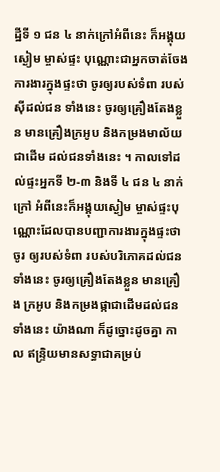ដ្ឋីទី ១ ជន ៤ នាក់ក្រៅអំពីនេះ ក៏អង្គុយស្ងៀម ម្ចាស់ផ្ទះ បុណ្ណោះជាអ្នកចាត់ចែងការងារក្នុងផ្ទះថា ចូរឲ្យរបស់ទំពា របស់ស៊ីដល់ជន ទាំងនេះ ចូរឲ្យគ្រឿងតែងខ្លួន មានគ្រឿងក្រអូប និងកម្រងមាល័យជាដើម ដល់ជនទាំងនេះ ។ កាលទៅដល់ផ្ទះអ្នកទី ២-៣ និងទី ៤ ជន ៤ នាក់ក្រៅ អំពីនេះក៏អង្គុយស្ងៀម ម្ចាស់ផ្ទះបុណ្ណោះដែលបានបញ្ជាការងារក្នុងផ្ទះថា ចូរ ឲ្យរបស់ទំពា របស់បរិភោគដល់ជនទាំងនេះ ចូរឲ្យគ្រឿងតែងខ្លួន មានគ្រឿង ក្រអូប និងកម្រងផ្កាជាដើមដល់ជនទាំងនេះ យ៉ាងណា ក៏ដូច្នោះដូចគ្នា កាល ឥន្ទ្រិយមានសទ្ធាជាគម្រប់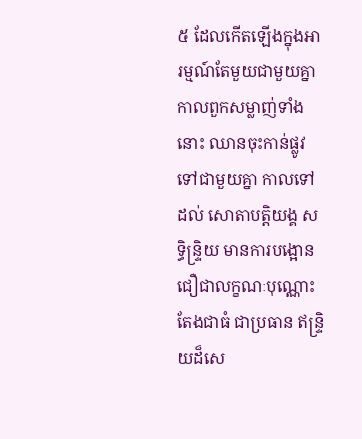៥ ដែលកើតឡើងក្នុងអារម្មណ៍តែមួយជាមួយគ្នា កាលពួកសម្លាញ់ទាំងនោះ ឈានចុះកាន់ផ្លូវទៅជាមួយគ្នា កាលទៅដល់ សោតាបត្តិយង្គ សទិ្ធន្ទ្រិយ មានការបង្អោនជឿជាលក្ខណៈបុណ្ណោះ តែងជាធំ ជាប្រធាន ឥន្ទ្រិយដ៏សេ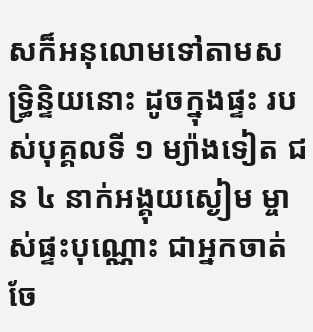សក៏អនុលោមទៅតាមសទ្ធ្រិន្ទិយនោះ ដូចក្នុងផ្ទះ របស់បុគ្គលទី ១ ម្យ៉ាងទៀត ជន ៤ នាក់អង្គុយស្ងៀម ម្ចាស់ផ្ទះបុណ្ណោះ ជាអ្នកចាត់ចែ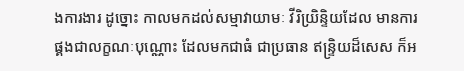ងការងារ ដូច្នោះ កាលមកដល់សម្មាវាយាមៈ វីរិយ្រិន្ទិយដែល មានការផ្គងជាលក្ខណៈបុណ្ណោះ ដែលមកជាធំ ជាប្រធាន ឥន្ទ្រិយដ៏សេស ក៏អ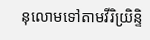នុលោមទៅតាមវីរិយ្រិន្ទិ